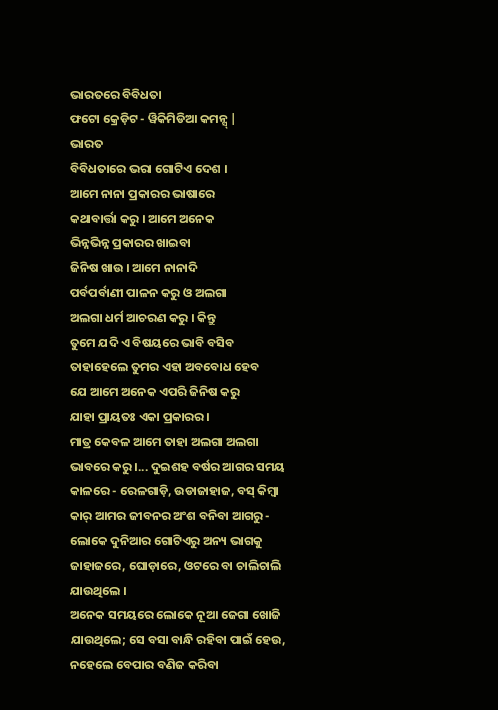ଭାରତରେ ବିବିଧତା
ଫଟୋ କ୍ରେଡ଼ିଟ - ୱିକିମିଡିଆ କମନ୍ସ୍ |
ଭାରତ
ବିବିଧତାରେ ଭରା ଗୋଟିଏ ଦେଶ ।
ଆମେ ନାନା ପ୍ରକାରର ଭାଷାରେ
କଥାବାର୍ତ୍ତା କରୁ । ଆମେ ଅନେକ
ଭିନ୍ନଭିନ୍ନ ପ୍ରକାରର ଖାଇବା
ଜିନିଷ ଖାଉ । ଆମେ ନାନାଦି
ପର୍ବପର୍ବାଣୀ ପାଳନ କରୁ ଓ ଅଲଗା
ଅଲଗା ଧର୍ମ ଆଚରଣ କରୁ । କିନ୍ତୁ
ତୁମେ ଯଦି ଏ ବିଷୟରେ ଭାବି ବସିବ
ତାହାହେଲେ ତୁମର ଏହା ଅବବୋଧ ହେବ
ଯେ ଆମେ ଅନେକ ଏପରି ଜିନିଷ କରୁ
ଯାହା ପ୍ରାୟତଃ ଏକା ପ୍ରକାରର ।
ମାତ୍ର କେବଳ ଆମେ ତାହା ଅଲଗା ଅଲଗା
ଭାବରେ କରୁ ।... ଦୁଇଶହ ବର୍ଷର ଆଗର ସମୟ କାଳରେ - ରେଳଗାଡ଼ି, ଉଡାଜାହାଜ, ବସ୍ କିମ୍ବା କାର୍ ଆମର ଜୀବନର ଅଂଶ ବନିବା ଆଗରୁ - ଲୋକେ ଦୁନିଆର ଗୋଟିଏରୁ ଅନ୍ୟ ଭାଗକୁ ଜାହାଜରେ, ଘୋଡ଼ାରେ, ଓଟରେ ବା ଚାଲିଚାଲି ଯାଉଥିଲେ ।
ଅନେକ ସମୟରେ ଲୋକେ ନୂଆ ଜେଗା ଖୋଜି ଯାଉଥିଲେ; ସେ ବସା ବାନ୍ଧି ରହିବା ପାଇଁ ହେଉ, ନହେଲେ ବେପାର ବଣିଜ କରିବା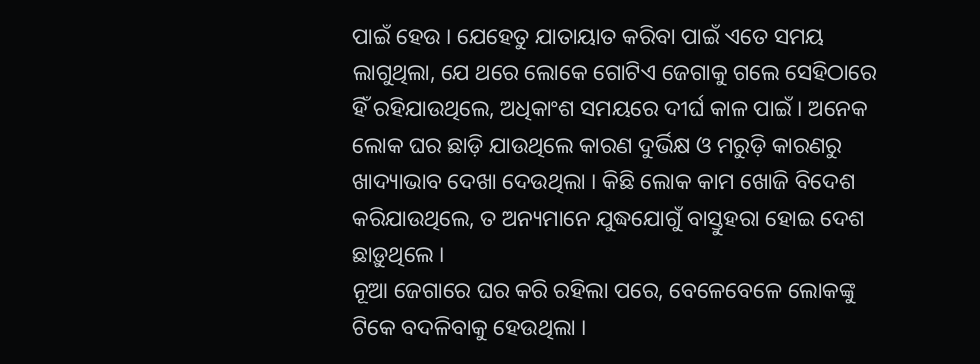ପାଇଁ ହେଉ । ଯେହେତୁ ଯାତାୟାତ କରିବା ପାଇଁ ଏତେ ସମୟ ଲାଗୁଥିଲା, ଯେ ଥରେ ଲୋକେ ଗୋଟିଏ ଜେଗାକୁ ଗଲେ ସେହିଠାରେ ହିଁ ରହିଯାଉଥିଲେ, ଅଧିକାଂଶ ସମୟରେ ଦୀର୍ଘ କାଳ ପାଇଁ । ଅନେକ ଲୋକ ଘର ଛାଡ଼ି ଯାଉଥିଲେ କାରଣ ଦୁର୍ଭିକ୍ଷ ଓ ମରୁଡ଼ି କାରଣରୁ ଖାଦ୍ୟାଭାବ ଦେଖା ଦେଉଥିଲା । କିଛି ଲୋକ କାମ ଖୋଜି ବିଦେଶ କରିଯାଉଥିଲେ, ତ ଅନ୍ୟମାନେ ଯୁଦ୍ଧଯୋଗୁଁ ବାସ୍ତୁହରା ହୋଇ ଦେଶ ଛାଡ଼ୁଥିଲେ ।
ନୂଆ ଜେଗାରେ ଘର କରି ରହିଲା ପରେ, ବେଳେବେଳେ ଲୋକଙ୍କୁ ଟିକେ ବଦଳିବାକୁ ହେଉଥିଲା ।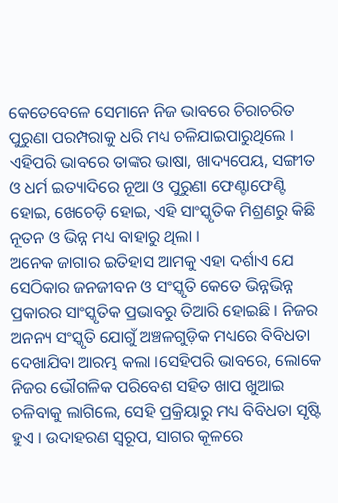କେତେବେଳେ ସେମାନେ ନିଜ ଭାବରେ ଚିରାଚରିତ ପୁରୁଣା ପରମ୍ପରାକୁ ଧରି ମଧ୍ୟ ଚଳିଯାଇପାରୁଥିଲେ । ଏହିପରି ଭାବରେ ତାଙ୍କର ଭାଷା, ଖାଦ୍ୟପେୟ, ସଙ୍ଗୀତ ଓ ଧର୍ମ ଇତ୍ୟାଦିରେ ନୂଆ ଓ ପୁରୁଣା ଫେଣ୍ଟାଫେଣ୍ଟି ହୋଇ, ଖେଚେଡ଼ି ହୋଇ, ଏହି ସାଂସ୍କୃତିକ ମିଶ୍ରଣରୁ କିଛି ନୂତନ ଓ ଭିନ୍ନ ମଧ୍ୟ ବାହାରୁ ଥିଲା ।
ଅନେକ ଜାଗାର ଇତିହାସ ଆମକୁ ଏହା ଦର୍ଶାଏ ଯେ ସେଠିକାର ଜନଜୀବନ ଓ ସଂସ୍କୃତି କେତେ ଭିନ୍ନଭିନ୍ନ ପ୍ରକାରର ସାଂସ୍କୃତିକ ପ୍ରଭାବରୁ ତିଆରି ହୋଇଛି । ନିଜର ଅନନ୍ୟ ସଂସ୍କୃତି ଯୋଗୁଁ ଅଞ୍ଚଳଗୁଡ଼ିକ ମଧ୍ୟରେ ବିବିଧତା ଦେଖାଯିବା ଆରମ୍ଭ କଲା ।ସେହିପରି ଭାବରେ, ଲୋକେ ନିଜର ଭୌଗଳିକ ପରିବେଶ ସହିତ ଖାପ ଖୁଆଇ ଚଳିବାକୁ ଲାଗିଲେ, ସେହି ପ୍ରକ୍ରିୟାରୁ ମଧ୍ୟ ବିବିଧତା ସୃଷ୍ଟି ହୁଏ । ଉଦାହରଣ ସ୍ୱରୂପ, ସାଗର କୂଳରେ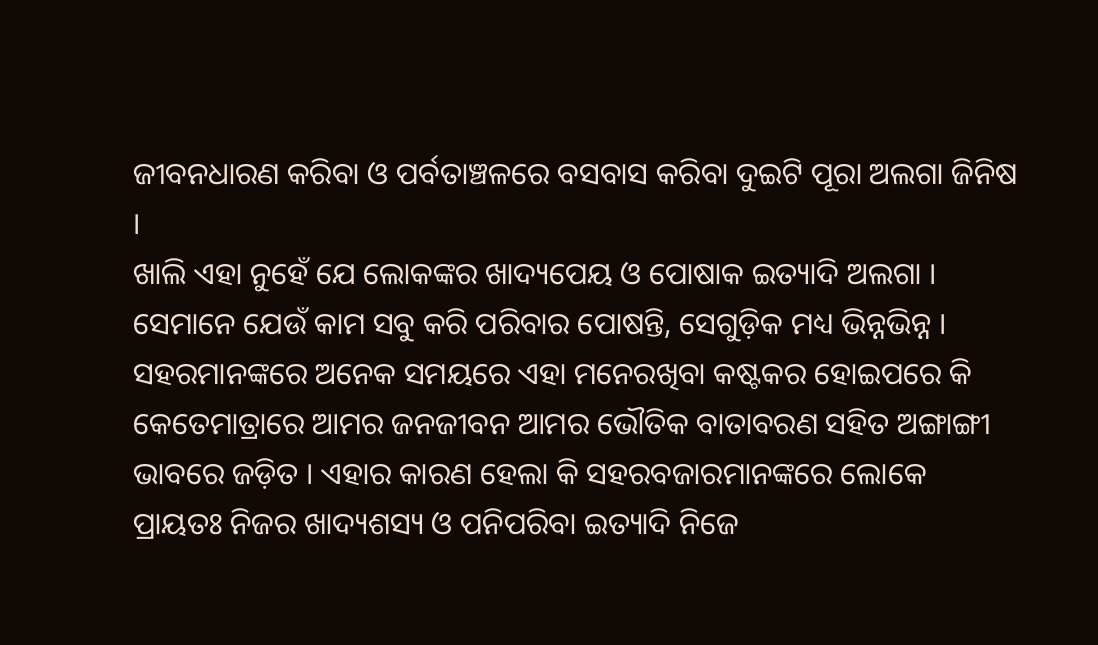ଜୀବନଧାରଣ କରିବା ଓ ପର୍ବତାଞ୍ଚଳରେ ବସବାସ କରିବା ଦୁଇଟି ପୂରା ଅଲଗା ଜିନିଷ ।
ଖାଲି ଏହା ନୁହେଁ ଯେ ଲୋକଙ୍କର ଖାଦ୍ୟପେୟ ଓ ପୋଷାକ ଇତ୍ୟାଦି ଅଲଗା । ସେମାନେ ଯେଉଁ କାମ ସବୁ କରି ପରିବାର ପୋଷନ୍ତି, ସେଗୁଡ଼ିକ ମଧ୍ୟ ଭିନ୍ନଭିନ୍ନ । ସହରମାନଙ୍କରେ ଅନେକ ସମୟରେ ଏହା ମନେରଖିବା କଷ୍ଟକର ହୋଇପରେ କି କେତେମାତ୍ରାରେ ଆମର ଜନଜୀବନ ଆମର ଭୌତିକ ବାତାବରଣ ସହିତ ଅଙ୍ଗାଙ୍ଗୀ ଭାବରେ ଜଡ଼ିତ । ଏହାର କାରଣ ହେଲା କି ସହରବଜାରମାନଙ୍କରେ ଲୋକେ ପ୍ରାୟତଃ ନିଜର ଖାଦ୍ୟଶସ୍ୟ ଓ ପନିପରିବା ଇତ୍ୟାଦି ନିଜେ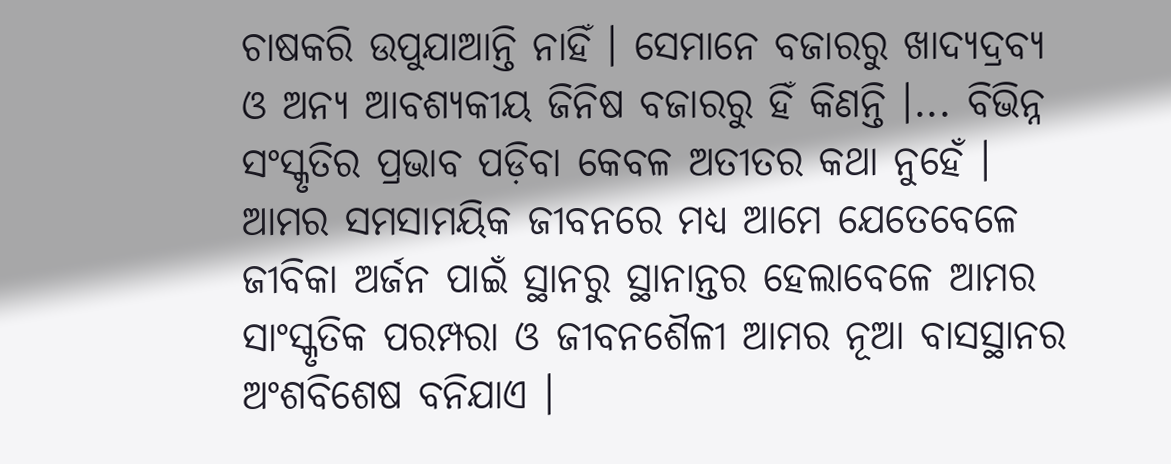ଚାଷକରି ଉପୁଯାଆନ୍ତି ନାହିଁ । ସେମାନେ ବଜାରରୁ ଖାଦ୍ୟଦ୍ରବ୍ୟ ଓ ଅନ୍ୟ ଆବଶ୍ୟକୀୟ ଜିନିଷ ବଜାରରୁ ହିଁ କିଣନ୍ତି ।... ବିଭିନ୍ନ ସଂସ୍କୃତିର ପ୍ରଭାବ ପଡ଼ିବା କେବଳ ଅତୀତର କଥା ନୁହେଁ । ଆମର ସମସାମୟିକ ଜୀବନରେ ମଧ୍ୟ ଆମେ ଯେତେବେଳେ ଜୀବିକା ଅର୍ଜନ ପାଇଁ ସ୍ଥାନରୁ ସ୍ଥାନାନ୍ତର ହେଲାବେଳେ ଆମର ସାଂସ୍କୃତିକ ପରମ୍ପରା ଓ ଜୀବନଶୈଳୀ ଆମର ନୂଆ ବାସସ୍ଥାନର ଅଂଶବିଶେଷ ବନିଯାଏ ।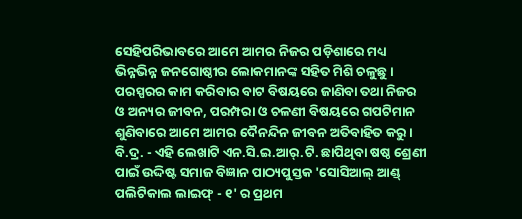ସେହିପରିଭାବରେ ଆମେ ଆମର ନିଜର ପଡ଼ିଶାରେ ମଧ୍ୟ ଭିନ୍ନଭିନ୍ନ ଜନଗୋଷ୍ଠୀର ଲୋକମାନଙ୍କ ସହିତ ମିଶି ଚଳୁଛୁ । ପରସ୍ପରର କାମ କରିବାର ବାଟ ବିଷୟରେ ଜାଣିବା ତଥା ନିଜର ଓ ଅନ୍ୟର ଜୀବନ, ପରମ୍ପରା ଓ ଚଳଣୀ ବିଷୟରେ ଗପଟିମାନ ଶୁଣିବାରେ ଆମେ ଆମର ଦୈନନ୍ଦିନ ଜୀବନ ଅତିବାହିତ କରୁ ।
ବି.ଦ୍ର. - ଏହି ଲେଖାଟି ଏନ.ସି.ଇ.ଆର୍.ଟି. ଛାପିଥିବା ଷଷ୍ଠ ଶ୍ରେଣୀ ପାଇଁ ଉଦ୍ଦିଷ୍ଟ ସମାଜ ବିଜ୍ଞାନ ପାଠ୍ୟପୁସ୍ତକ 'ସୋସିଆଲ୍ ଆଣ୍ଡ୍ ପଲିଟିକାଲ ଲାଇଫ୍ - ୧' ର ପ୍ରଥମ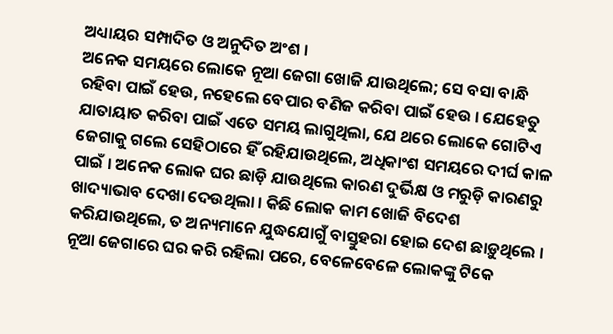ଅଧ୍ୟାୟର ସମ୍ପାଦିତ ଓ ଅନୁଦିତ ଅଂଶ ।
ଅନେକ ସମୟରେ ଲୋକେ ନୂଆ ଜେଗା ଖୋଜି ଯାଉଥିଲେ; ସେ ବସା ବାନ୍ଧି ରହିବା ପାଇଁ ହେଉ, ନହେଲେ ବେପାର ବଣିଜ କରିବା ପାଇଁ ହେଉ । ଯେହେତୁ ଯାତାୟାତ କରିବା ପାଇଁ ଏତେ ସମୟ ଲାଗୁଥିଲା, ଯେ ଥରେ ଲୋକେ ଗୋଟିଏ ଜେଗାକୁ ଗଲେ ସେହିଠାରେ ହିଁ ରହିଯାଉଥିଲେ, ଅଧିକାଂଶ ସମୟରେ ଦୀର୍ଘ କାଳ ପାଇଁ । ଅନେକ ଲୋକ ଘର ଛାଡ଼ି ଯାଉଥିଲେ କାରଣ ଦୁର୍ଭିକ୍ଷ ଓ ମରୁଡ଼ି କାରଣରୁ ଖାଦ୍ୟାଭାବ ଦେଖା ଦେଉଥିଲା । କିଛି ଲୋକ କାମ ଖୋଜି ବିଦେଶ କରିଯାଉଥିଲେ, ତ ଅନ୍ୟମାନେ ଯୁଦ୍ଧଯୋଗୁଁ ବାସ୍ତୁହରା ହୋଇ ଦେଶ ଛାଡ଼ୁଥିଲେ ।
ନୂଆ ଜେଗାରେ ଘର କରି ରହିଲା ପରେ, ବେଳେବେଳେ ଲୋକଙ୍କୁ ଟିକେ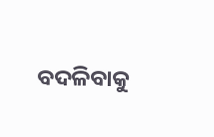ବଦଳିବାକୁ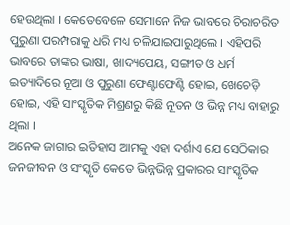ହେଉଥିଲା । କେତେବେଳେ ସେମାନେ ନିଜ ଭାବରେ ଚିରାଚରିତ ପୁରୁଣା ପରମ୍ପରାକୁ ଧରି ମଧ୍ୟ ଚଳିଯାଇପାରୁଥିଲେ । ଏହିପରି ଭାବରେ ତାଙ୍କର ଭାଷା, ଖାଦ୍ୟପେୟ, ସଙ୍ଗୀତ ଓ ଧର୍ମ ଇତ୍ୟାଦିରେ ନୂଆ ଓ ପୁରୁଣା ଫେଣ୍ଟାଫେଣ୍ଟି ହୋଇ, ଖେଚେଡ଼ି ହୋଇ, ଏହି ସାଂସ୍କୃତିକ ମିଶ୍ରଣରୁ କିଛି ନୂତନ ଓ ଭିନ୍ନ ମଧ୍ୟ ବାହାରୁ ଥିଲା ।
ଅନେକ ଜାଗାର ଇତିହାସ ଆମକୁ ଏହା ଦର୍ଶାଏ ଯେ ସେଠିକାର ଜନଜୀବନ ଓ ସଂସ୍କୃତି କେତେ ଭିନ୍ନଭିନ୍ନ ପ୍ରକାରର ସାଂସ୍କୃତିକ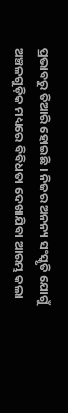ପ୍ରଭାବରୁ ତିଆରି ହୋଇଛି । ନିଜର ଅନନ୍ୟ ସଂସ୍କୃତି ଯୋଗୁଁ ଅଞ୍ଚଳଗୁଡ଼ିକ ମଧ୍ୟରେ ବିବିଧତା ଦେଖାଯିବା ଆରମ୍ଭ କଲା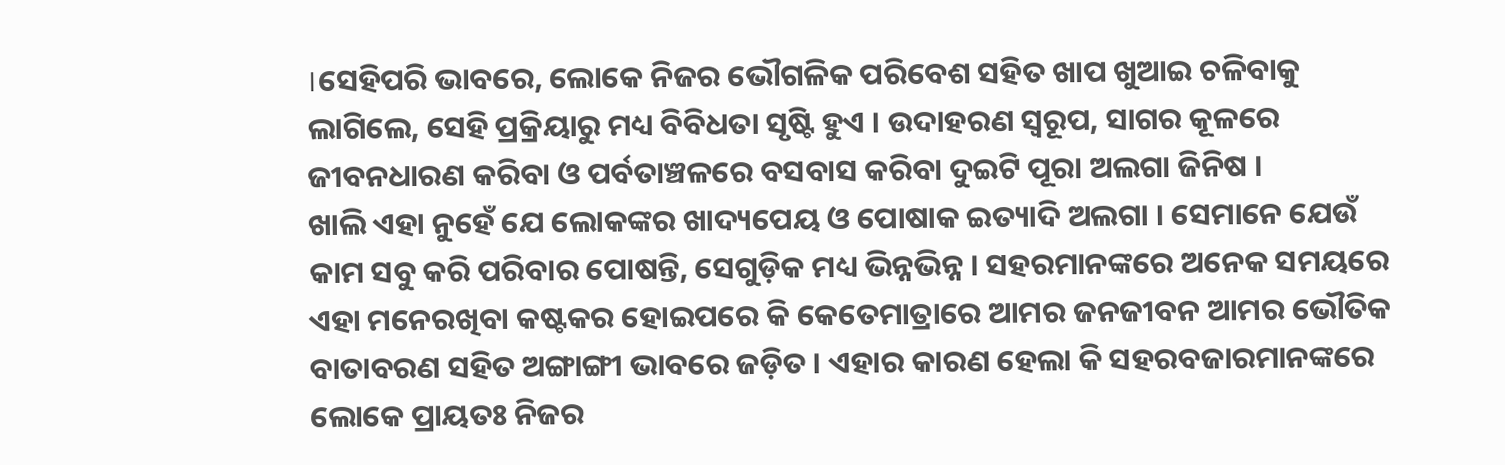।ସେହିପରି ଭାବରେ, ଲୋକେ ନିଜର ଭୌଗଳିକ ପରିବେଶ ସହିତ ଖାପ ଖୁଆଇ ଚଳିବାକୁ ଲାଗିଲେ, ସେହି ପ୍ରକ୍ରିୟାରୁ ମଧ୍ୟ ବିବିଧତା ସୃଷ୍ଟି ହୁଏ । ଉଦାହରଣ ସ୍ୱରୂପ, ସାଗର କୂଳରେ ଜୀବନଧାରଣ କରିବା ଓ ପର୍ବତାଞ୍ଚଳରେ ବସବାସ କରିବା ଦୁଇଟି ପୂରା ଅଲଗା ଜିନିଷ ।
ଖାଲି ଏହା ନୁହେଁ ଯେ ଲୋକଙ୍କର ଖାଦ୍ୟପେୟ ଓ ପୋଷାକ ଇତ୍ୟାଦି ଅଲଗା । ସେମାନେ ଯେଉଁ କାମ ସବୁ କରି ପରିବାର ପୋଷନ୍ତି, ସେଗୁଡ଼ିକ ମଧ୍ୟ ଭିନ୍ନଭିନ୍ନ । ସହରମାନଙ୍କରେ ଅନେକ ସମୟରେ ଏହା ମନେରଖିବା କଷ୍ଟକର ହୋଇପରେ କି କେତେମାତ୍ରାରେ ଆମର ଜନଜୀବନ ଆମର ଭୌତିକ ବାତାବରଣ ସହିତ ଅଙ୍ଗାଙ୍ଗୀ ଭାବରେ ଜଡ଼ିତ । ଏହାର କାରଣ ହେଲା କି ସହରବଜାରମାନଙ୍କରେ ଲୋକେ ପ୍ରାୟତଃ ନିଜର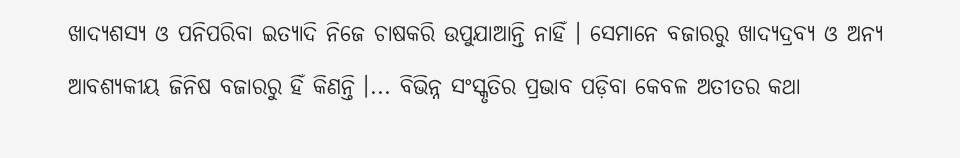ଖାଦ୍ୟଶସ୍ୟ ଓ ପନିପରିବା ଇତ୍ୟାଦି ନିଜେ ଚାଷକରି ଉପୁଯାଆନ୍ତି ନାହିଁ । ସେମାନେ ବଜାରରୁ ଖାଦ୍ୟଦ୍ରବ୍ୟ ଓ ଅନ୍ୟ ଆବଶ୍ୟକୀୟ ଜିନିଷ ବଜାରରୁ ହିଁ କିଣନ୍ତି ।... ବିଭିନ୍ନ ସଂସ୍କୃତିର ପ୍ରଭାବ ପଡ଼ିବା କେବଳ ଅତୀତର କଥା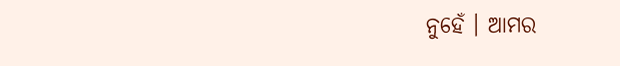ନୁହେଁ । ଆମର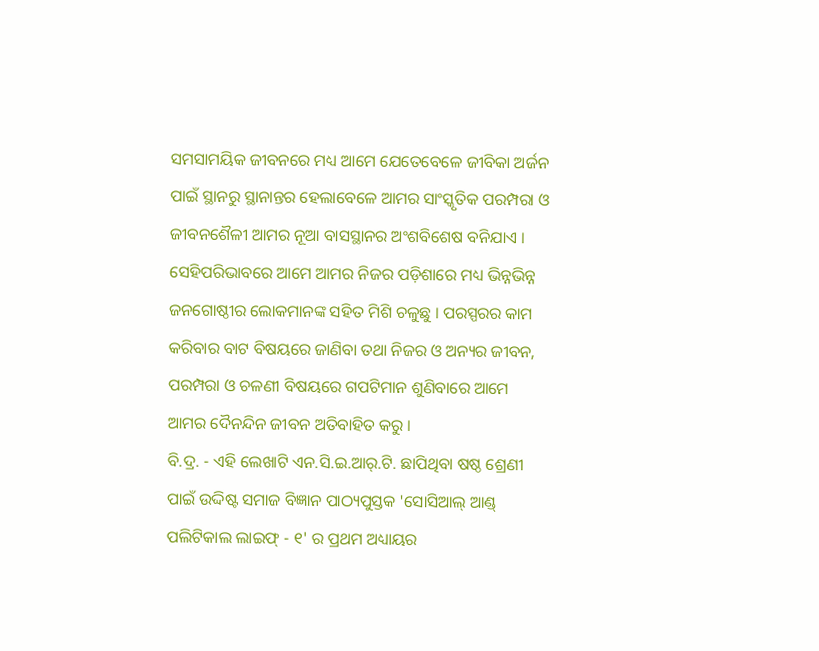ସମସାମୟିକ ଜୀବନରେ ମଧ୍ୟ ଆମେ ଯେତେବେଳେ ଜୀବିକା ଅର୍ଜନ ପାଇଁ ସ୍ଥାନରୁ ସ୍ଥାନାନ୍ତର ହେଲାବେଳେ ଆମର ସାଂସ୍କୃତିକ ପରମ୍ପରା ଓ ଜୀବନଶୈଳୀ ଆମର ନୂଆ ବାସସ୍ଥାନର ଅଂଶବିଶେଷ ବନିଯାଏ । ସେହିପରିଭାବରେ ଆମେ ଆମର ନିଜର ପଡ଼ିଶାରେ ମଧ୍ୟ ଭିନ୍ନଭିନ୍ନ ଜନଗୋଷ୍ଠୀର ଲୋକମାନଙ୍କ ସହିତ ମିଶି ଚଳୁଛୁ । ପରସ୍ପରର କାମ କରିବାର ବାଟ ବିଷୟରେ ଜାଣିବା ତଥା ନିଜର ଓ ଅନ୍ୟର ଜୀବନ, ପରମ୍ପରା ଓ ଚଳଣୀ ବିଷୟରେ ଗପଟିମାନ ଶୁଣିବାରେ ଆମେ ଆମର ଦୈନନ୍ଦିନ ଜୀବନ ଅତିବାହିତ କରୁ ।
ବି.ଦ୍ର. - ଏହି ଲେଖାଟି ଏନ.ସି.ଇ.ଆର୍.ଟି. ଛାପିଥିବା ଷଷ୍ଠ ଶ୍ରେଣୀ ପାଇଁ ଉଦ୍ଦିଷ୍ଟ ସମାଜ ବିଜ୍ଞାନ ପାଠ୍ୟପୁସ୍ତକ 'ସୋସିଆଲ୍ ଆଣ୍ଡ୍ ପଲିଟିକାଲ ଲାଇଫ୍ - ୧' ର ପ୍ରଥମ ଅଧ୍ୟାୟର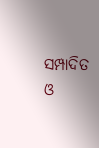ସମ୍ପାଦିତ ଓ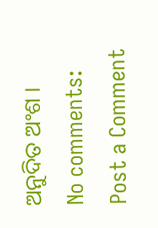ଅନୁଦିତ ଅଂଶ ।
No comments:
Post a Comment